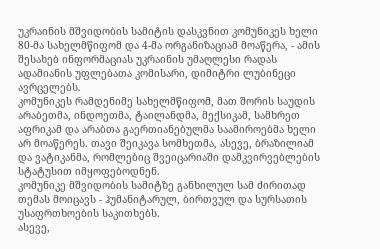უკრაინის მშვიდობის სამიტის დასკვნით კომუნიკეს ხელი 80-მა სახელმწიფომ და 4-მა ორგანიზაციამ მოაწერა, - ამის შესახებ ინფორმაციას უკრაინის უმაღლესი რადას ადამიანის უფლებათა კომისარი, დიმიტრი ლუბინეცი ავრცელებს.
კომუნიკეს რამდენიმე სახელმწიფომ, მათ შორის საუდის არაბეთმა, ინდოეთმა, ტაილანდმა, მექსიკამ, სამხრეთ აფრიკამ და არაბთა გაერთიანებულმა საამიროებმა ხელი არ მოაწერეს. თავი შეიკავა სომხეთმა, ასევე, ბრაზილიამ და ვატიკანმა, რომლებიც შვეიცარიაში დამკვირვებლების სტატუსით იმყოფებოდნენ.
კომუნიკე მშვიდობის სამიტზე განხილულ სამ ძირითად თემას მოიცავს - ჰუმანიტარულ, ბირთვულ და სურსათის უსაფრთხოების საკითხებს.
ასევე,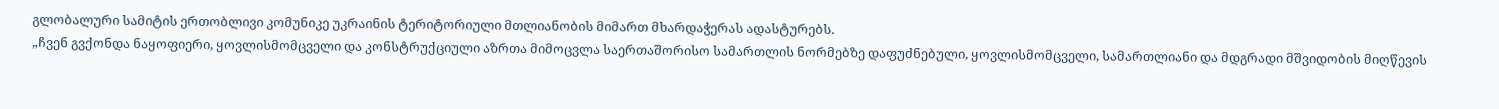გლობალური სამიტის ერთობლივი კომუნიკე უკრაინის ტერიტორიული მთლიანობის მიმართ მხარდაჭერას ადასტურებს.
„ჩვენ გვქონდა ნაყოფიერი, ყოვლისმომცველი და კონსტრუქციული აზრთა მიმოცვლა საერთაშორისო სამართლის ნორმებზე დაფუძნებული, ყოვლისმომცველი, სამართლიანი და მდგრადი მშვიდობის მიღწევის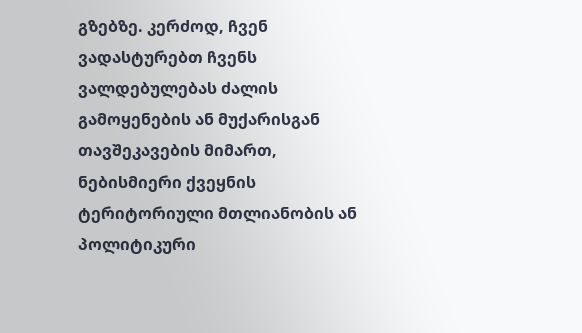გზებზე. კერძოდ, ჩვენ ვადასტურებთ ჩვენს ვალდებულებას ძალის გამოყენების ან მუქარისგან თავშეკავების მიმართ, ნებისმიერი ქვეყნის ტერიტორიული მთლიანობის ან პოლიტიკური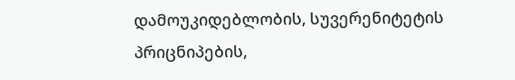დამოუკიდებლობის, სუვერენიტეტის პრიცნიპების,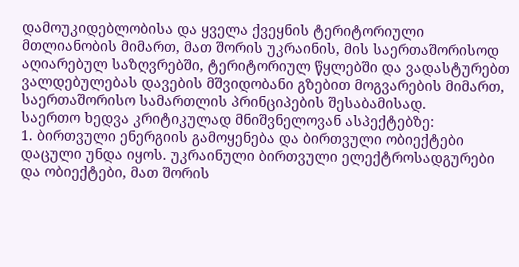დამოუკიდებლობისა და ყველა ქვეყნის ტერიტორიული მთლიანობის მიმართ, მათ შორის უკრაინის, მის საერთაშორისოდ აღიარებულ საზღვრებში, ტერიტორიულ წყლებში და ვადასტურებთ ვალდებულებას დავების მშვიდობანი გზებით მოგვარების მიმართ, საერთაშორისო სამართლის პრინციპების შესაბამისად.
საერთო ხედვა კრიტიკულად მნიშვნელოვან ასპექტებზე:
1. ბირთვული ენერგიის გამოყენება და ბირთვული ობიექტები დაცული უნდა იყოს. უკრაინული ბირთვული ელექტროსადგურები და ობიექტები, მათ შორის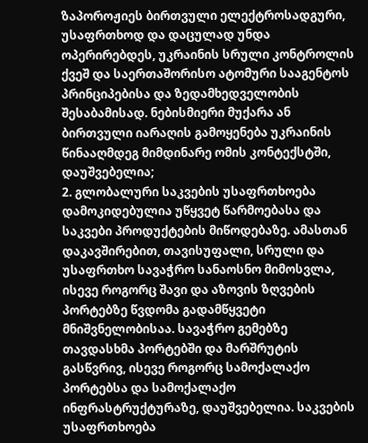ზაპოროჟიეს ბირთვული ელექტროსადგური, უსაფრთხოდ და დაცულად უნდა ოპერირებდეს, უკრაინის სრული კონტროლის ქვეშ და საერთაშორისო ატომური სააგენტოს პრინციპებისა და ზედამხედველობის შესაბამისად. ნებისმიერი მუქარა ან ბირთვული იარაღის გამოყენება უკრაინის წინააღმდეგ მიმდინარე ომის კონტექსტში, დაუშვებელია;
2. გლობალური საკვების უსაფრთხოება დამოკიდებულია უწყვეტ წარმოებასა და საკვები პროდუქტების მიწოდებაზე. ამასთან დაკავშირებით, თავისუფალი, სრული და უსაფრთხო სავაჭრო სანაოსნო მიმოსვლა, ისევე როგორც შავი და აზოვის ზღვების პორტებზე წვდომა გადამწყვეტი მნიშვნელობისაა. სავაჭრო გემებზე თავდასხმა პორტებში და მარშრუტის გასწვრივ, ისევე როგორც სამოქალაქო პორტებსა და სამოქალაქო ინფრასტრუქტურაზე, დაუშვებელია. საკვების უსაფრთხოება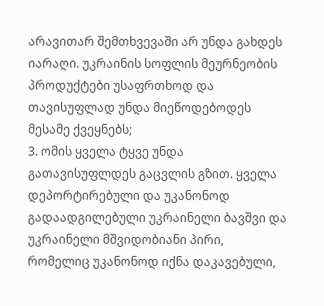არავითარ შემთხვევაში არ უნდა გახდეს იარაღი. უკრაინის სოფლის მეურნეობის პროდუქტები უსაფრთხოდ და თავისუფლად უნდა მიეწოდებოდეს მესამე ქვეყნებს;
3. ომის ყველა ტყვე უნდა გათავისუფლდეს გაცვლის გზით. ყველა დეპორტირებული და უკანონოდ გადაადგილებული უკრაინელი ბავშვი და უკრაინელი მშვიდობიანი პირი, რომელიც უკანონოდ იქნა დაკავებული,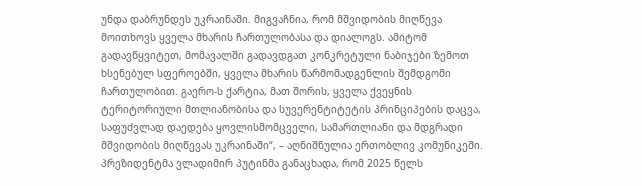უნდა დაბრუნდეს უკრაინაში. მიგვაჩნია, რომ მშვიდობის მიღწევა მოითხოვს ყველა მხარის ჩართულობასა და დიალოგს. ამიტომ გადავწყვიტეთ, მომავალში გადავდგათ კონკრეტული ნაბიჯები ზემოთ ხსენებულ სფეროებში, ყველა მხარის წარმომადგენლის შემდგომი ჩართულობით. გაერო-ს ქარტია, მათ შორის, ყველა ქვეყნის ტერიტორიული მთლიანობისა და სუვერენტიტეტის პრინციპების დაცვა, საფუძვლად დაედება ყოვლისმომცველი, სამართლიანი და მდგრადი მშვიდობის მიღწევას უკრაინაში“, – აღნიშნულია ერთობლივ კომუნიკეში.
პრეზიდენტმა ვლადიმირ პუტინმა განაცხადა, რომ 2025 წელს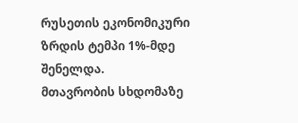რუსეთის ეკონომიკური ზრდის ტემპი 1%-მდე შენელდა.
მთავრობის სხდომაზე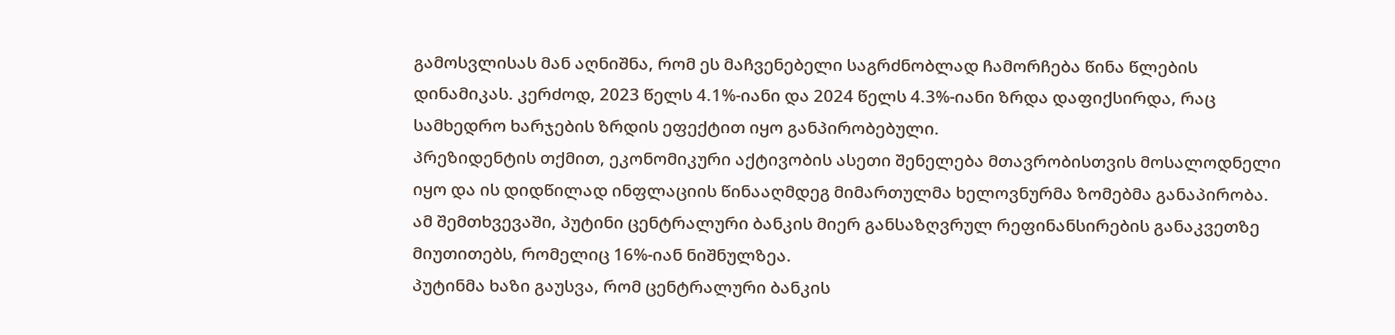გამოსვლისას მან აღნიშნა, რომ ეს მაჩვენებელი საგრძნობლად ჩამორჩება წინა წლების დინამიკას. კერძოდ, 2023 წელს 4.1%-იანი და 2024 წელს 4.3%-იანი ზრდა დაფიქსირდა, რაც სამხედრო ხარჯების ზრდის ეფექტით იყო განპირობებული.
პრეზიდენტის თქმით, ეკონომიკური აქტივობის ასეთი შენელება მთავრობისთვის მოსალოდნელი იყო და ის დიდწილად ინფლაციის წინააღმდეგ მიმართულმა ხელოვნურმა ზომებმა განაპირობა. ამ შემთხვევაში, პუტინი ცენტრალური ბანკის მიერ განსაზღვრულ რეფინანსირების განაკვეთზე მიუთითებს, რომელიც 16%-იან ნიშნულზეა.
პუტინმა ხაზი გაუსვა, რომ ცენტრალური ბანკის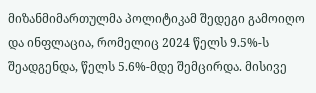მიზანმიმართულმა პოლიტიკამ შედეგი გამოიღო და ინფლაცია, რომელიც 2024 წელს 9.5%-ს შეადგენდა, წელს 5.6%-მდე შემცირდა. მისივე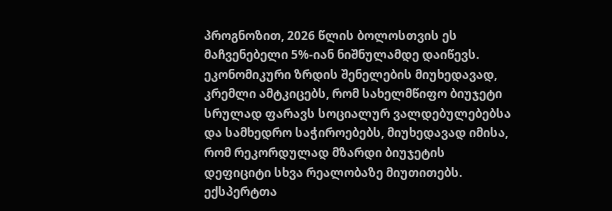პროგნოზით, 2026 წლის ბოლოსთვის ეს მაჩვენებელი 5%-იან ნიშნულამდე დაიწევს.
ეკონომიკური ზრდის შენელების მიუხედავად, კრემლი ამტკიცებს, რომ სახელმწიფო ბიუჯეტი სრულად ფარავს სოციალურ ვალდებულებებსა და სამხედრო საჭიროებებს, მიუხედავად იმისა, რომ რეკორდულად მზარდი ბიუჯეტის დეფიციტი სხვა რეალობაზე მიუთითებს.
ექსპერტთა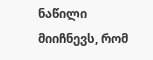ნაწილი მიიჩნევს, რომ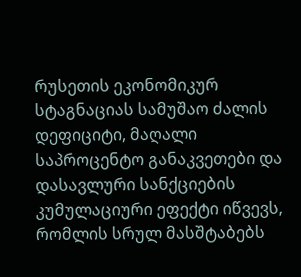რუსეთის ეკონომიკურ სტაგნაციას სამუშაო ძალის დეფიციტი, მაღალი საპროცენტო განაკვეთები და დასავლური სანქციების კუმულაციური ეფექტი იწვევს, რომლის სრულ მასშტაბებს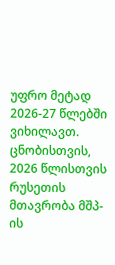უფრო მეტად 2026-27 წლებში ვიხილავთ.
ცნობისთვის, 2026 წლისთვის რუსეთის მთავრობა მშპ-ის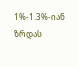1%-1.3%-იან ზრდას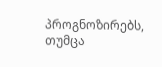პროგნოზირებს, თუმცა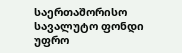საერთაშორისო სავალუტო ფონდი უფრო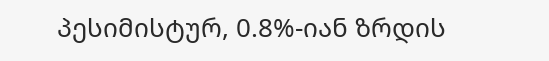პესიმისტურ, 0.8%-იან ზრდის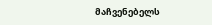მაჩვენებელს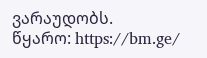ვარაუდობს.
წყარო: https://bm.ge/